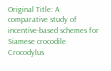Original Title: A comparative study of incentive-based schemes for Siamese crocodile Crocodylus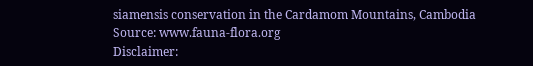siamensis conservation in the Cardamom Mountains, Cambodia
Source: www.fauna-flora.org
Disclaimer: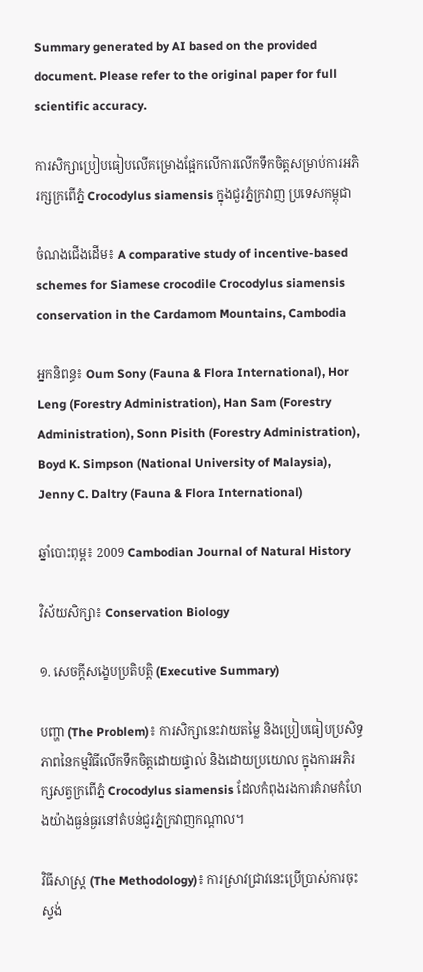Summary generated by AI based on the provided document. Please refer to the original paper for full scientific accuracy.

ការសិក្សាប្រៀបធៀបលើគម្រោងផ្អែកលើការលើកទឹកចិត្តសម្រាប់ការអភិរក្សក្រពើភ្នំ Crocodylus siamensis ក្នុងជួរភ្នំក្រវាញ ប្រទេសកម្ពុជា

ចំណងជើងដើម៖ A comparative study of incentive-based schemes for Siamese crocodile Crocodylus siamensis conservation in the Cardamom Mountains, Cambodia

អ្នកនិពន្ធ៖ Oum Sony (Fauna & Flora International), Hor Leng (Forestry Administration), Han Sam (Forestry Administration), Sonn Pisith (Forestry Administration), Boyd K. Simpson (National University of Malaysia), Jenny C. Daltry (Fauna & Flora International)

ឆ្នាំបោះពុម្ព៖ 2009 Cambodian Journal of Natural History

វិស័យសិក្សា៖ Conservation Biology

១. សេចក្តីសង្ខេបប្រតិបត្តិ (Executive Summary)

បញ្ហា (The Problem)៖ ការសិក្សានេះវាយតម្លៃ និងប្រៀបធៀបប្រសិទ្ធភាពនៃកម្មវិធីលើកទឹកចិត្តដោយផ្ទាល់ និងដោយប្រយោល ក្នុងការអភិរក្សសត្វក្រពើភ្នំ Crocodylus siamensis ដែលកំពុងរងការគំរាមកំហែងយ៉ាងធ្ងន់ធ្ងរនៅតំបន់ជួរភ្នំក្រវាញកណ្តាល។

វិធីសាស្ត្រ (The Methodology)៖ ការស្រាវជ្រាវនេះប្រើប្រាស់ការចុះស្ទង់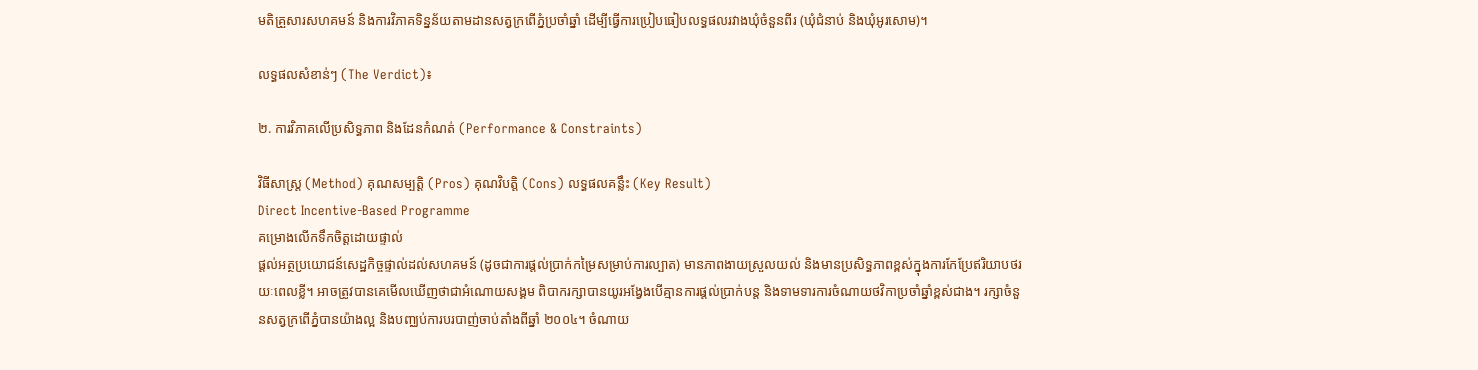មតិគ្រួសារសហគមន៍ និងការវិភាគទិន្នន័យតាមដានសត្វក្រពើភ្នំប្រចាំឆ្នាំ ដើម្បីធ្វើការប្រៀបធៀបលទ្ធផលរវាងឃុំចំនួនពីរ (ឃុំជំនាប់ និងឃុំអូរសោម)។

លទ្ធផលសំខាន់ៗ (The Verdict)៖

២. ការវិភាគលើប្រសិទ្ធភាព និងដែនកំណត់ (Performance & Constraints)

វិធីសាស្ត្រ (Method) គុណសម្បត្តិ (Pros) គុណវិបត្តិ (Cons) លទ្ធផលគន្លឹះ (Key Result)
Direct Incentive-Based Programme
គម្រោងលើកទឹកចិត្តដោយផ្ទាល់
ផ្តល់អត្ថប្រយោជន៍សេដ្ឋកិច្ចផ្ទាល់ដល់សហគមន៍ (ដូចជាការផ្តល់ប្រាក់កម្រៃសម្រាប់ការល្បាត) មានភាពងាយស្រួលយល់ និងមានប្រសិទ្ធភាពខ្ពស់ក្នុងការកែប្រែឥរិយាបថរយៈពេលខ្លី។ អាចត្រូវបានគេមើលឃើញថាជាអំណោយសង្គម ពិបាករក្សាបានយូរអង្វែងបើគ្មានការផ្តល់ប្រាក់បន្ត និងទាមទារការចំណាយថវិកាប្រចាំឆ្នាំខ្ពស់ជាង។ រក្សាចំនួនសត្វក្រពើភ្នំបានយ៉ាងល្អ និងបញ្ឈប់ការបរបាញ់ចាប់តាំងពីឆ្នាំ ២០០៤។ ចំណាយ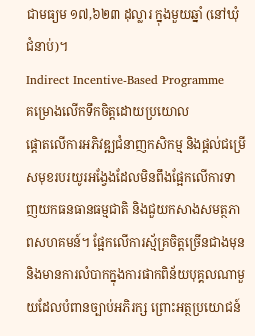ជាមធ្យម ១៧,៦២៣ ដុល្លារ ក្នុងមួយឆ្នាំ (នៅឃុំជំនាប់)។
Indirect Incentive-Based Programme
គម្រោងលើកទឹកចិត្តដោយប្រយោល
ផ្តោតលើការអភិវឌ្ឍជំនាញកសិកម្ម និងផ្តល់ជម្រើសមុខរបរយូរអង្វែងដែលមិនពឹងផ្អែកលើការទាញយកធនធានធម្មជាតិ និងជួយកសាងសមត្ថភាពសហគមន៍។ ផ្អែកលើការស្ម័គ្រចិត្តច្រើនជាងមុន និងមានការលំបាកក្នុងការផាកពិន័យបុគ្គលណាមួយដែលបំពានច្បាប់អភិរក្ស ព្រោះអត្ថប្រយោជន៍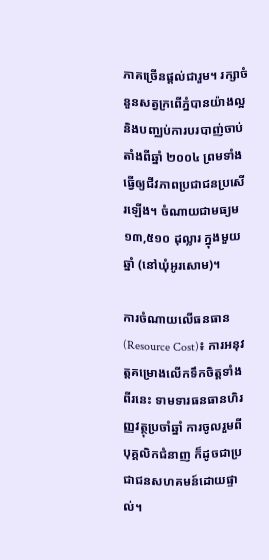ភាគច្រើនផ្តល់ជារួម។ រក្សាចំនួនសត្វក្រពើភ្នំបានយ៉ាងល្អ និងបញ្ឈប់ការបរបាញ់ចាប់តាំងពីឆ្នាំ ២០០៤ ព្រមទាំងធ្វើឲ្យជីវភាពប្រជាជនប្រសើរឡើង។ ចំណាយជាមធ្យម ១៣,៥១០ ដុល្លារ ក្នុងមួយឆ្នាំ (នៅឃុំអូរសោម)។

ការចំណាយលើធនធាន (Resource Cost)៖ ការអនុវត្តគម្រោងលើកទឹកចិត្តទាំងពីរនេះ ទាមទារធនធានហិរញ្ញវត្ថុប្រចាំឆ្នាំ ការចូលរួមពីបុគ្គលិកជំនាញ ក៏ដូចជាប្រជាជនសហគមន៍ដោយផ្ទាល់។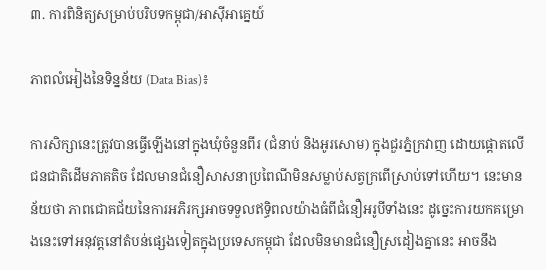៣. ការពិនិត្យសម្រាប់បរិបទកម្ពុជា/អាស៊ីអាគ្នេយ៍

ភាពលំអៀងនៃទិន្នន័យ (Data Bias)៖

ការសិក្សានេះត្រូវបានធ្វើឡើងនៅក្នុងឃុំចំនួនពីរ (ជំនាប់ និងអូរសោម) ក្នុងជួរភ្នំក្រវាញ ដោយផ្តោតលើជនជាតិដើមភាគតិច ដែលមានជំនឿសាសនាប្រពៃណីមិនសម្លាប់សត្វក្រពើស្រាប់ទៅហើយ។ នេះមានន័យថា ភាពជោគជ័យនៃការអភិរក្សអាចទទួលឥទ្ធិពលយ៉ាងធំពីជំនឿអរូបីទាំងនេះ ដូច្នេះការយកគម្រោងនេះទៅអនុវត្តនៅតំបន់ផ្សេងទៀតក្នុងប្រទេសកម្ពុជា ដែលមិនមានជំនឿស្រដៀងគ្នានេះ អាចនឹង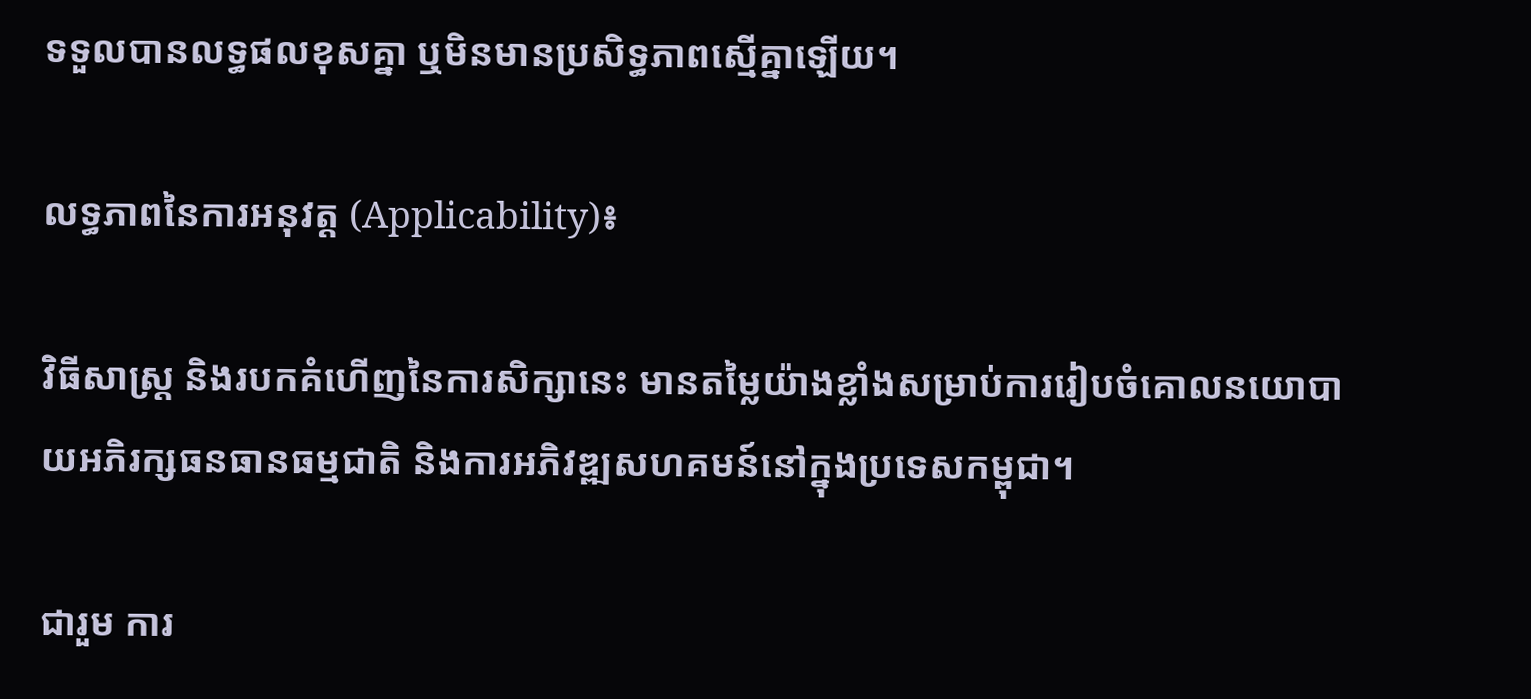ទទួលបានលទ្ធផលខុសគ្នា ឬមិនមានប្រសិទ្ធភាពស្មើគ្នាឡើយ។

លទ្ធភាពនៃការអនុវត្ត (Applicability)៖

វិធីសាស្ត្រ និងរបកគំហើញនៃការសិក្សានេះ មានតម្លៃយ៉ាងខ្លាំងសម្រាប់ការរៀបចំគោលនយោបាយអភិរក្សធនធានធម្មជាតិ និងការអភិវឌ្ឍសហគមន៍នៅក្នុងប្រទេសកម្ពុជា។

ជារួម ការ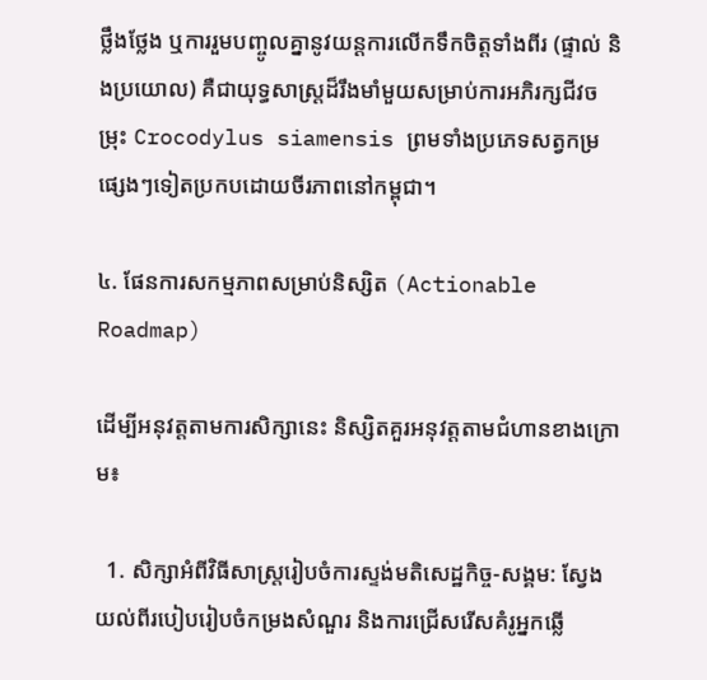ថ្លឹងថ្លែង ឬការរួមបញ្ចូលគ្នានូវយន្តការលើកទឹកចិត្តទាំងពីរ (ផ្ទាល់ និងប្រយោល) គឺជាយុទ្ធសាស្ត្រដ៏រឹងមាំមួយសម្រាប់ការអភិរក្សជីវចម្រុះ Crocodylus siamensis ព្រមទាំងប្រភេទសត្វកម្រផ្សេងៗទៀតប្រកបដោយចីរភាពនៅកម្ពុជា។

៤. ផែនការសកម្មភាពសម្រាប់និស្សិត (Actionable Roadmap)

ដើម្បីអនុវត្តតាមការសិក្សានេះ និស្សិតគួរអនុវត្តតាមជំហានខាងក្រោម៖

  1. សិក្សាអំពីវិធីសាស្ត្ររៀបចំការស្ទង់មតិសេដ្ឋកិច្ច-សង្គម: ស្វែងយល់ពីរបៀបរៀបចំកម្រងសំណួរ និងការជ្រើសរើសគំរូអ្នកឆ្លើ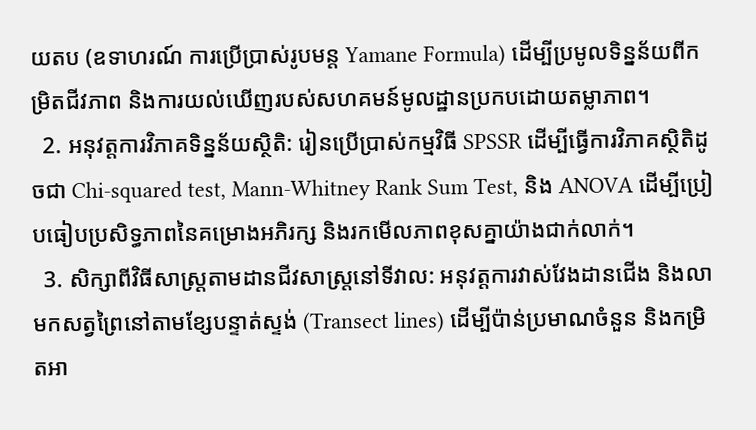យតប (ឧទាហរណ៍ ការប្រើប្រាស់រូបមន្ត Yamane Formula) ដើម្បីប្រមូលទិន្នន័យពីកម្រិតជីវភាព និងការយល់ឃើញរបស់សហគមន៍មូលដ្ឋានប្រកបដោយតម្លាភាព។
  2. អនុវត្តការវិភាគទិន្នន័យស្ថិតិ: រៀនប្រើប្រាស់កម្មវិធី SPSSR ដើម្បីធ្វើការវិភាគស្ថិតិដូចជា Chi-squared test, Mann-Whitney Rank Sum Test, និង ANOVA ដើម្បីប្រៀបធៀបប្រសិទ្ធភាពនៃគម្រោងអភិរក្ស និងរកមើលភាពខុសគ្នាយ៉ាងជាក់លាក់។
  3. សិក្សាពីវិធីសាស្ត្រតាមដានជីវសាស្ត្រនៅទីវាល: អនុវត្តការវាស់វែងដានជើង និងលាមកសត្វព្រៃនៅតាមខ្សែបន្ទាត់ស្ទង់ (Transect lines) ដើម្បីប៉ាន់ប្រមាណចំនួន និងកម្រិតអា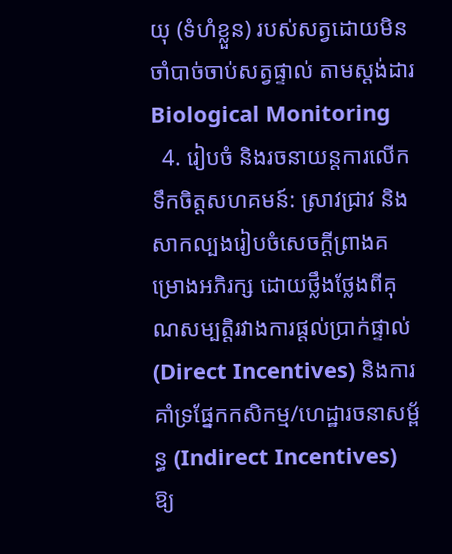យុ (ទំហំខ្លួន) របស់សត្វដោយមិនចាំបាច់ចាប់សត្វផ្ទាល់ តាមស្តង់ដារ Biological Monitoring
  4. រៀបចំ និងរចនាយន្តការលើកទឹកចិត្តសហគមន៍: ស្រាវជ្រាវ និងសាកល្បងរៀបចំសេចក្តីព្រាងគម្រោងអភិរក្ស ដោយថ្លឹងថ្លែងពីគុណសម្បត្តិរវាងការផ្តល់ប្រាក់ផ្ទាល់ (Direct Incentives) និងការគាំទ្រផ្នែកកសិកម្ម/ហេដ្ឋារចនាសម្ព័ន្ធ (Indirect Incentives) ឱ្យ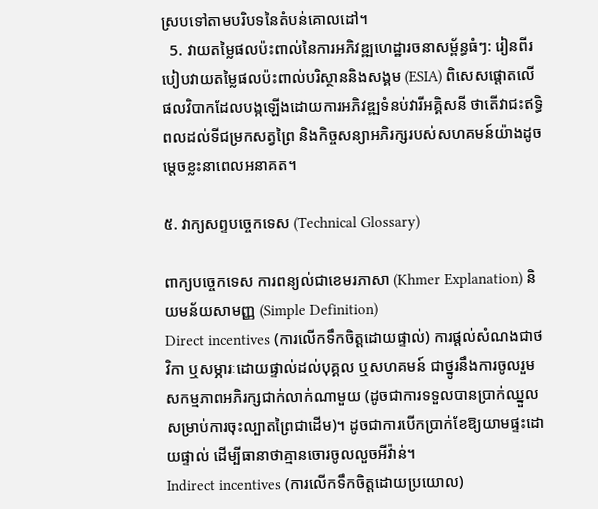ស្របទៅតាមបរិបទនៃតំបន់គោលដៅ។
  5. វាយតម្លៃផលប៉ះពាល់នៃការអភិវឌ្ឍហេដ្ឋារចនាសម្ព័ន្ធធំៗ: រៀនពីរបៀបវាយតម្លៃផលប៉ះពាល់បរិស្ថាននិងសង្គម (ESIA) ពិសេសផ្តោតលើផលវិបាកដែលបង្កឡើងដោយការអភិវឌ្ឍទំនប់វារីអគ្គិសនី ថាតើវាជះឥទ្ធិពលដល់ទីជម្រកសត្វព្រៃ និងកិច្ចសន្យាអភិរក្សរបស់សហគមន៍យ៉ាងដូចម្តេចខ្លះនាពេលអនាគត។

៥. វាក្យសព្ទបច្ចេកទេស (Technical Glossary)

ពាក្យបច្ចេកទេស ការពន្យល់ជាខេមរភាសា (Khmer Explanation) និយមន័យសាមញ្ញ (Simple Definition)
Direct incentives (ការលើកទឹកចិត្តដោយផ្ទាល់) ការផ្តល់សំណងជាថវិកា ឬសម្ភារៈដោយផ្ទាល់ដល់បុគ្គល ឬសហគមន៍ ជាថ្នូរនឹងការចូលរួមសកម្មភាពអភិរក្សជាក់លាក់ណាមួយ (ដូចជាការទទួលបានប្រាក់ឈ្នួលសម្រាប់ការចុះល្បាតព្រៃជាដើម)។ ដូចជាការបើកប្រាក់ខែឱ្យយាមផ្ទះដោយផ្ទាល់ ដើម្បីធានាថាគ្មានចោរចូលលួចអីវ៉ាន់។
Indirect incentives (ការលើកទឹកចិត្តដោយប្រយោល)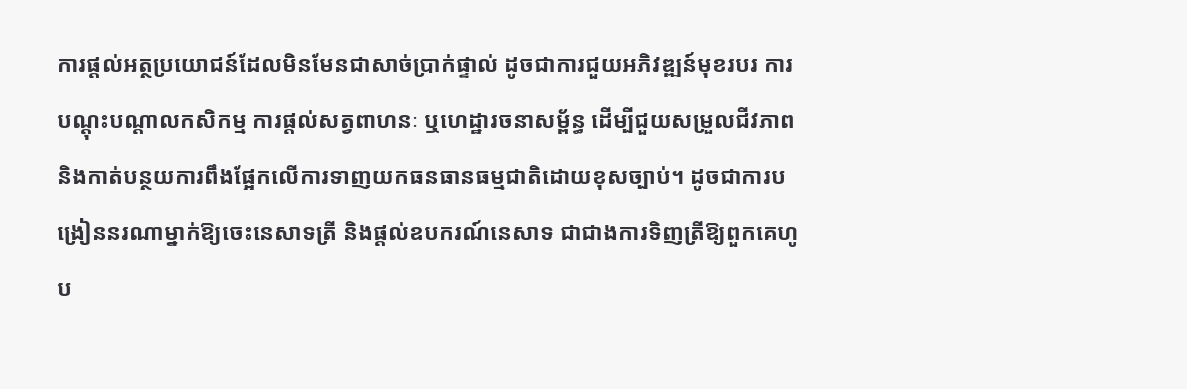ការផ្តល់អត្ថប្រយោជន៍ដែលមិនមែនជាសាច់ប្រាក់ផ្ទាល់ ដូចជាការជួយអភិវឌ្ឍន៍មុខរបរ ការបណ្តុះបណ្តាលកសិកម្ម ការផ្តល់សត្វពាហនៈ ឬហេដ្ឋារចនាសម្ព័ន្ធ ដើម្បីជួយសម្រួលជីវភាព និងកាត់បន្ថយការពឹងផ្អែកលើការទាញយកធនធានធម្មជាតិដោយខុសច្បាប់។ ដូចជាការបង្រៀននរណាម្នាក់ឱ្យចេះនេសាទត្រី និងផ្តល់ឧបករណ៍នេសាទ ជាជាងការទិញត្រីឱ្យពួកគេហូប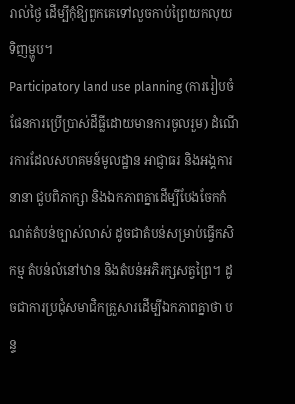រាល់ថ្ងៃ ដើម្បីកុំឱ្យពួកគេទៅលួចកាប់ព្រៃយកលុយទិញម្ហូប។
Participatory land use planning (ការរៀបចំផែនការប្រើប្រាស់ដីធ្លីដោយមានការចូលរួម) ដំណើរការដែលសហគមន៍មូលដ្ឋាន អាជ្ញាធរ និងអង្គការនានា ជួបពិភាក្សា និងឯកភាពគ្នាដើម្បីបែងចែកកំណត់តំបន់ច្បាស់លាស់ ដូចជាតំបន់សម្រាប់ធ្វើកសិកម្ម តំបន់លំនៅឋាន និងតំបន់អភិរក្សសត្វព្រៃ។ ដូចជាការប្រជុំសមាជិកគ្រួសារដើម្បីឯកភាពគ្នាថា បន្ទ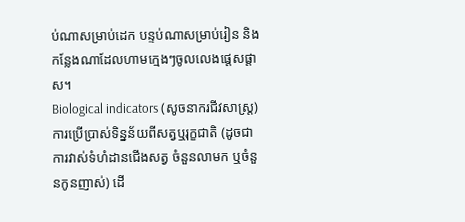ប់ណាសម្រាប់ដេក បន្ទប់ណាសម្រាប់រៀន និងកន្លែងណាដែលហាមក្មេងៗចូលលេងផ្តេសផ្តាស។
Biological indicators (សូចនាករជីវសាស្ត្រ) ការប្រើប្រាស់ទិន្នន័យពីសត្វឬរុក្ខជាតិ (ដូចជាការវាស់ទំហំដានជើងសត្វ ចំនួនលាមក ឬចំនួនកូនញាស់) ដើ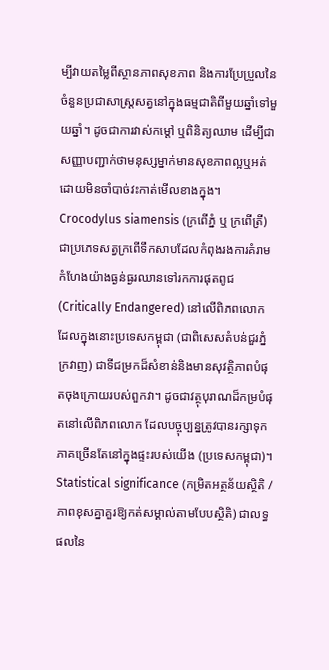ម្បីវាយតម្លៃពីស្ថានភាពសុខភាព និងការប្រែប្រួលនៃចំនួនប្រជាសាស្ត្រសត្វនៅក្នុងធម្មជាតិពីមួយឆ្នាំទៅមួយឆ្នាំ។ ដូចជាការវាស់កម្តៅ ឬពិនិត្យឈាម ដើម្បីជាសញ្ញាបញ្ជាក់ថាមនុស្សម្នាក់មានសុខភាពល្អឬអត់ ដោយមិនចាំបាច់វះកាត់មើលខាងក្នុង។
Crocodylus siamensis (ក្រពើភ្នំ ឬ ក្រពើត្រី) ជាប្រភេទសត្វក្រពើទឹកសាបដែលកំពុងរងការគំរាមកំហែងយ៉ាងធ្ងន់ធ្ងរឈានទៅរកការផុតពូជ (Critically Endangered) នៅលើពិភពលោក ដែលក្នុងនោះប្រទេសកម្ពុជា (ជាពិសេសតំបន់ជួរភ្នំក្រវាញ) ជាទីជម្រកដ៏សំខាន់និងមានសុវត្ថិភាពបំផុតចុងក្រោយរបស់ពួកវា។ ដូចជាវត្ថុបុរាណដ៏កម្របំផុតនៅលើពិភពលោក ដែលបច្ចុប្បន្នត្រូវបានរក្សាទុកភាគច្រើនតែនៅក្នុងផ្ទះរបស់យើង (ប្រទេសកម្ពុជា)។
Statistical significance (កម្រិតអត្ថន័យស្ថិតិ / ភាពខុសគ្នាគួរឱ្យកត់សម្គាល់តាមបែបស្ថិតិ) ជាលទ្ធផលនៃ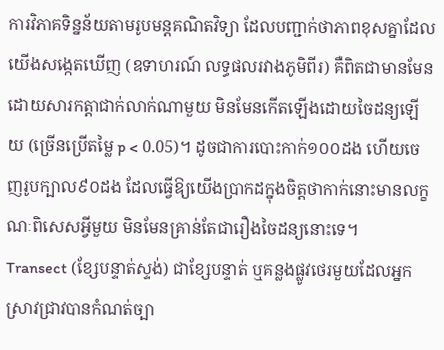ការវិភាគទិន្នន័យតាមរូបមន្តគណិតវិទ្យា ដែលបញ្ជាក់ថាភាពខុសគ្នាដែលយើងសង្កេតឃើញ (ឧទាហរណ៍ លទ្ធផលរវាងភូមិពីរ) គឺពិតជាមានមែន ដោយសារកត្តាជាក់លាក់ណាមួយ មិនមែនកើតឡើងដោយចៃដន្យឡើយ (ច្រើនប្រើតម្លៃ p < 0.05)។ ដូចជាការបោះកាក់១០០ដង ហើយចេញរូបក្បាល៩០ដង ដែលធ្វើឱ្យយើងប្រាកដក្នុងចិត្តថាកាក់នោះមានលក្ខណៈពិសេសអ្វីមួយ មិនមែនគ្រាន់តែជារឿងចៃដន្យនោះទេ។
Transect (ខ្សែបន្ទាត់ស្ទង់) ជាខ្សែបន្ទាត់ ឬគន្លងផ្លូវថេរមួយដែលអ្នកស្រាវជ្រាវបានកំណត់ច្បា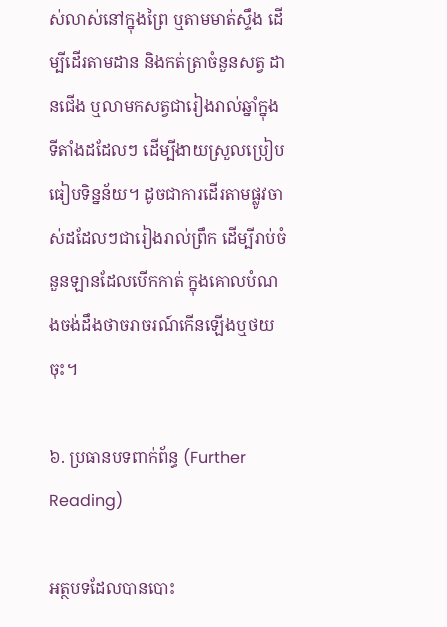ស់លាស់នៅក្នុងព្រៃ ឬតាមមាត់ស្ទឹង ដើម្បីដើរតាមដាន និងកត់ត្រាចំនួនសត្វ ដានជើង ឬលាមកសត្វជារៀងរាល់ឆ្នាំក្នុងទីតាំងដដែលៗ ដើម្បីងាយស្រួលប្រៀបធៀបទិន្នន័យ។ ដូចជាការដើរតាមផ្លូវចាស់ដដែលៗជារៀងរាល់ព្រឹក ដើម្បីរាប់ចំនួនឡានដែលបើកកាត់ ក្នុងគោលបំណងចង់ដឹងថាចរាចរណ៍កើនឡើងឬថយចុះ។

៦. ប្រធានបទពាក់ព័ន្ធ (Further Reading)

អត្ថបទដែលបានបោះ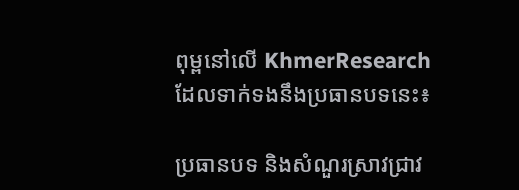ពុម្ពនៅលើ KhmerResearch ដែលទាក់ទងនឹងប្រធានបទនេះ៖

ប្រធានបទ និងសំណួរស្រាវជ្រាវ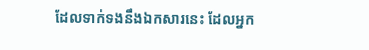ដែលទាក់ទងនឹងឯកសារនេះ ដែលអ្នក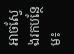អាចស្វែងរកបន្ថែម៖